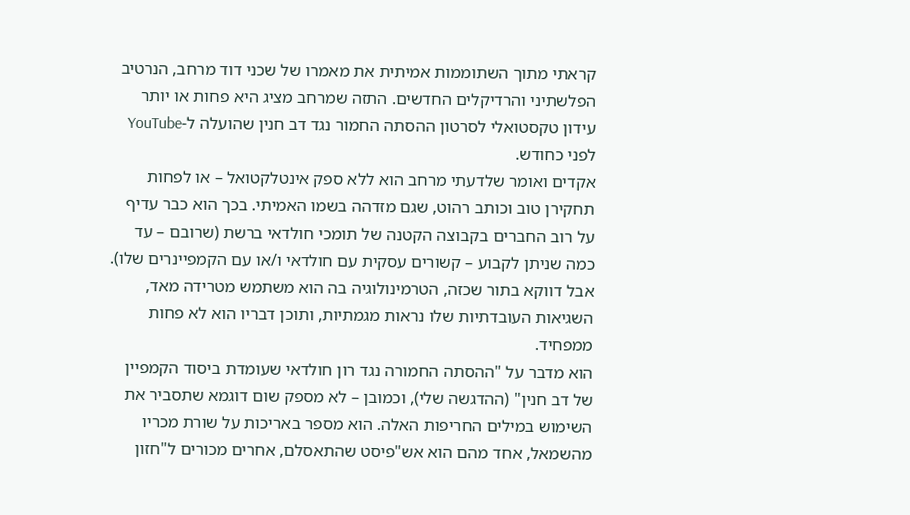קראתי מתוך השתוממות אמיתית את מאמרו של שכני דוד מרחב, הנרטיב הפלשתיני והרדיקלים החדשים. התזה שמרחב מציג היא פחות או יותר עידון טקסטואלי לסרטון ההסתה החמור נגד דב חנין שהועלה ל-YouTube לפני כחודש.
אקדים ואומר שלדעתי מרחב הוא ללא ספק אינטלקטואל – או לפחות תחקירן טוב וכותב רהוט, שגם מזדהה בשמו האמיתי. בכך הוא כבר עדיף על רוב החברים בקבוצה הקטנה של תומכי חולדאי ברשת (שרובם – עד כמה שניתן לקבוע – קשורים עסקית עם חולדאי ו/או עם הקמפיינרים שלו). אבל דווקא בתור שכזה, הטרמינולוגיה בה הוא משתמש מטרידה מאד, השגיאות העובדתיות שלו נראות מגמתיות, ותוכן דבריו הוא לא פחות ממפחיד.
הוא מדבר על "ההסתה החמורה נגד רון חולדאי שעומדת ביסוד הקמפיין של דב חנין" (ההדגשה שלי), וכמובן – לא מספק שום דוגמא שתסביר את השימוש במילים החריפות האלה. הוא מספר באריכות על שורת מכריו מהשמאל, אחד מהם הוא אש"פיסט שהתאסלם, אחרים מכורים ל"חזון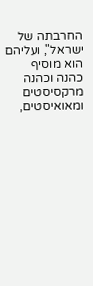החרבתה של ישראל", ועליהם הוא מוסיף כהנה וכהנה מרקסיסטים ומאואיסטים,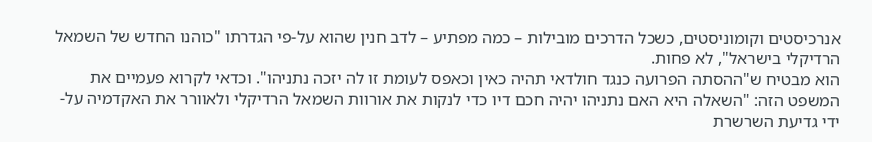אנרכיסטים וקומוניסטים, כשכל הדרכים מובילות – כמה מפתיע – לדב חנין שהוא על-פי הגדרתו "כוהנו החדש של השמאל הרדיקלי בישראל", לא פחות.
הוא מבטיח ש"ההסתה הפרועה כנגד חולדאי תהיה כאין וכאפס לעומת זו לה יזכה נתניהו". וכדאי לקרוא פעמיים את המשפט הזה: "השאלה היא האם נתניהו יהיה חכם דיו כדי לנקות את אורוות השמאל הרדיקלי ולאוורר את האקדמיה על-ידי גדיעת השרשרת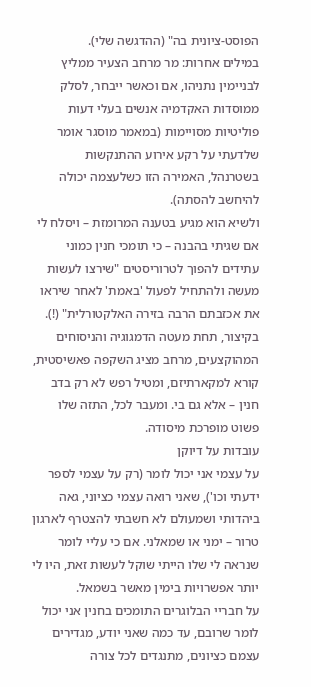הפוסט-ציונית בה" (ההדגשה שלי).
במילים אחרות: מר מרחב הצעיר ממליץ לבניימין נתניהו, אם וכאשר ייבחר, לסלק ממוסדות האקדמיה אנשים בעלי דעות פוליטיות מסויימות (במאמר מוסגר אומר שלדעתי על רקע אירוע ההתנקשות בשטרנהל, האמירה הזו כשלעצמה יכולה להיחשב להסתה).
ולשיא הוא מגיע בטענה המרומזת – ויסלח לי אם שגיתי בהבנה – כי תומכי חנין כמוני עתידים להפוך לטרוריסטים "שירצו לעשות מעשה ולהתחיל לפעול 'באמת' לאחר שיראו את אכזבתם הרבה בזירה האלקטורלית" (!).
בקיצור, תחת מעטה הדמגוגיה והניסוחים המהוקצעים, מרחב מציג השקפה פאשיסטית, קורא למקארתיזם, ומטיל רפש לא רק בדב חנין – אלא גם בי. ומעבר לכל, התזה שלו פשוט מופרכת מיסודה.
עובדות על דיוקן
על עצמי אני יכול לומר (רק על עצמי לספר ידעתי וכו'), שאני רואה עצמי כציוני, גאה ביהדותי ושמעולם לא חשבתי להצטרף לארגון טרור – ימני או שמאלני. אם כי עליי לומר שנראה לי שלו הייתי שוקל לעשות זאת, היו לי יותר אפשרויות בימין מאשר בשמאל.
על חבריי הבלוגרים התומכים בחנין אני יכול לומר שרובם, עד כמה שאני יודע, מגדירים עצמם כציונים, מתנגדים לכל צורה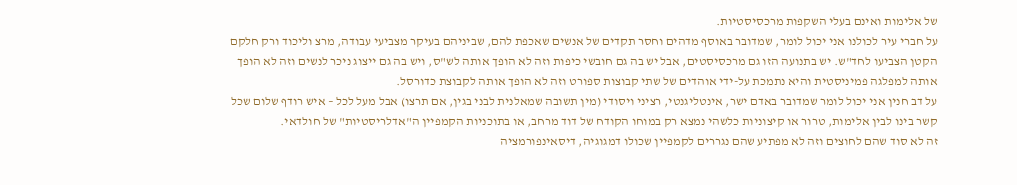של אלימות ואינם בעלי השקפות מרכסיסטיות.
על חברי עיר לכולנו אני יכול לומר, שמדובר באוסף מדהים וחסר תקדים של אנשים שאכפת להם, שביניהם בעיקר מצביעי עבודה, מרצ וליכוד ורק חלקם הקטן הצביעו לחד"ש. יש בתנועה הזו גם מרכסיסטים, אבל יש בה גם חובשי כיפות וזה לא הופך אותה לש"ס, ויש בה גם ייצוג ניכר לנשים וזה לא הופך אותה למפלגה פמיניסטית והיא נתמכת על-ידי אוהדים של שתי קבוצות ספורט וזה לא הופך אותה לקבוצת כדורסל.
על דב חנין אני יכול לומר שמדובר באדם ישר, אינטליגנטי, רציני ויסודי (מין תשובה שמאלנית לבני בגין, אם תרצו) אבל מעל לכל – איש רודף שלום שכל קשר בינו לבין אלימות, טרור או קיצוניות כלשהי נמצא רק במוחו הקודח של דוד מרחב, או בתוכניות הקמפיין ה"אדלריסטיות" של חולדאי.
זה לא סוד שהם לחוצים וזה לא מפתיע שהם נגררים לקמפיין שכולו דמגוגיה, דיסאינפורמציה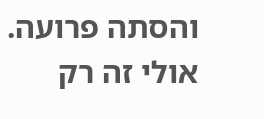והסתה פרועה. אולי זה רק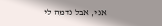אני, אבל נדמה לי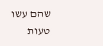שהם עשו טעות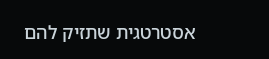אסטרטגית שתזיק להם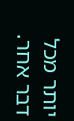יותר מכל דבר אחר.